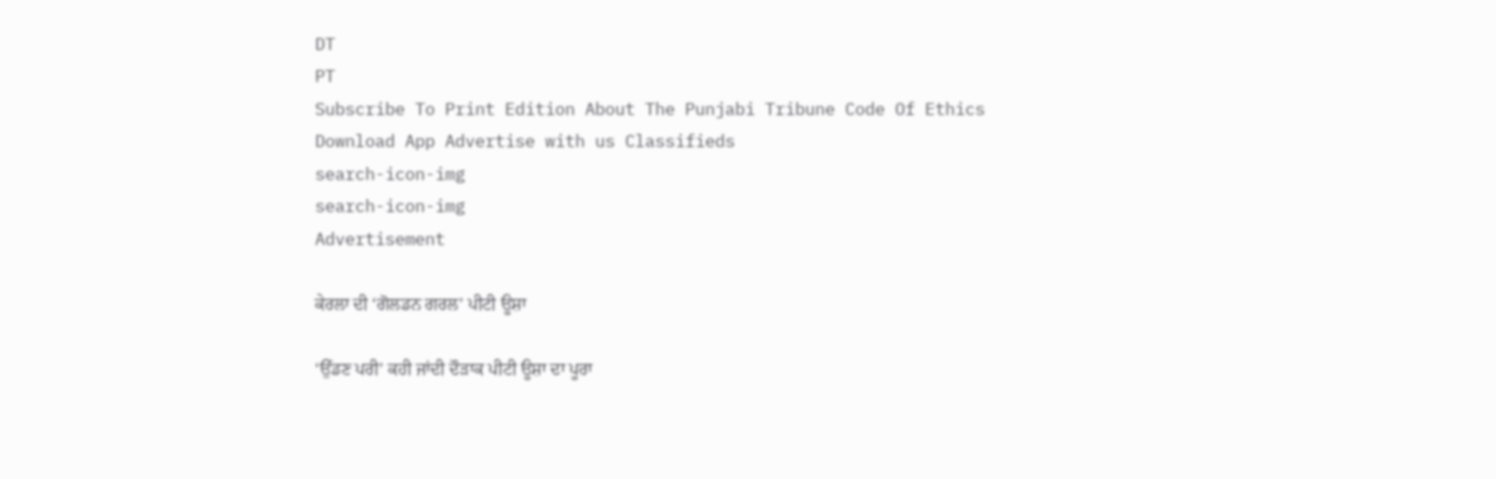DT
PT
Subscribe To Print Edition About The Punjabi Tribune Code Of Ethics Download App Advertise with us Classifieds
search-icon-img
search-icon-img
Advertisement

ਕੇਰਲਾ ਦੀ ‘ਗੋਲਡਨ ਗਰਲ’ ਪੀਟੀ ਊਸ਼ਾ

‘ਉੱਡਣ ਪਰੀ’ ਕਹੀ ਜਾਂਦੀ ਦੌੜਾਕ ਪੀਟੀ ਊਸ਼ਾ ਦਾ ਪੂਰਾ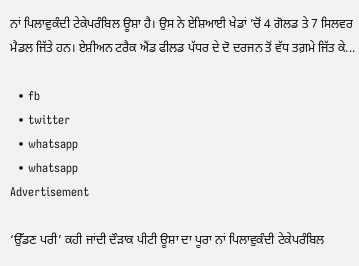ਨਾਂ ਪਿਲਾਵੁਕੰਦੀ ਟੇਕੇਪਰੰਬਿਲ ਊਸ਼ਾ ਹੈ। ਉਸ ਨੇ ਏਸ਼ਿਆਈ ਖੇਡਾਂ ’ਚੋਂ 4 ਗੋਲਡ ਤੇ 7 ਸਿਲਵਰ ਮੈਡਲ ਜਿੱਤੇ ਹਨ। ਏਸ਼ੀਅਨ ਟਰੈਕ ਐਂਡ ਫੀਲਡ ਪੱਧਰ ਦੇ ਦੋ ਦਰਜਨ ਤੋਂ ਵੱਧ ਤਗ਼ਮੇ ਜਿੱਤ ਕੇ...

  • fb
  • twitter
  • whatsapp
  • whatsapp
Advertisement

‘ਉੱਡਣ ਪਰੀ’ ਕਹੀ ਜਾਂਦੀ ਦੌੜਾਕ ਪੀਟੀ ਊਸ਼ਾ ਦਾ ਪੂਰਾ ਨਾਂ ਪਿਲਾਵੁਕੰਦੀ ਟੇਕੇਪਰੰਬਿਲ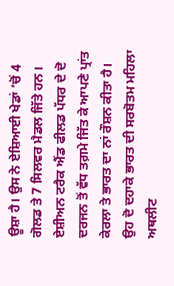ਊਸ਼ਾ ਹੈ। ਉਸ ਨੇ ਏਸ਼ਿਆਈ ਖੇਡਾਂ ’ਚੋਂ 4 ਗੋਲਡ ਤੇ 7 ਸਿਲਵਰ ਮੈਡਲ ਜਿੱਤੇ ਹਨ। ਏਸ਼ੀਅਨ ਟਰੈਕ ਐਂਡ ਫੀਲਡ ਪੱਧਰ ਦੇ ਦੋ ਦਰਜਨ ਤੋਂ ਵੱਧ ਤਗ਼ਮੇ ਜਿੱਤ ਕੇ ਆਪਣੇ ਪ੍ਰਾਂਤ ਕੇਰਲਾ ਤੇ ਭਾਰਤ ਦਾ ਨਾਂ ਰੌਸ਼ਨ ਕੀਤਾ ਹੈ। ਉਹ ਦੋ ਦਹਾਕੇ ਭਾਰਤ ਦੀ ਸਰਬੋਤਮ ਮਹਿਲਾ ਅਥਲੀਟ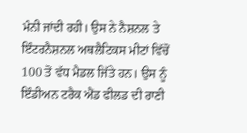ਮੰਨੀ ਜਾਂਦੀ ਰਹੀ। ਉਸ ਨੇ ਨੈਸ਼ਨਲ ਤੇ ਇੰਟਰਨੈਸ਼ਨਲ ਅਥਲੈਟਿਕਸ ਮੀਟਾਂ ਵਿੱਚੋਂ 100 ਤੋਂ ਵੱਧ ਮੈਡਲ ਜਿੱਤੇ ਹਨ। ਉਸ ਨੂੰ ਇੰਡੀਅਨ ਟਰੈਕ ਐਂਡ ਫੀਲਡ ਦੀ ਰਾਣੀ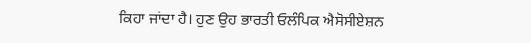ਕਿਹਾ ਜਾਂਦਾ ਹੈ। ਹੁਣ ਉਹ ਭਾਰਤੀ ਓਲੰਪਿਕ ਐਸੋਸੀਏਸ਼ਨ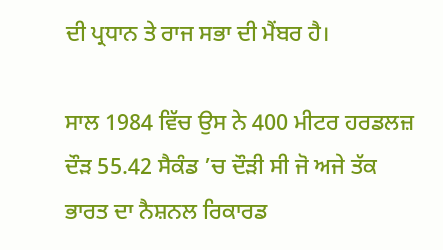ਦੀ ਪ੍ਰਧਾਨ ਤੇ ਰਾਜ ਸਭਾ ਦੀ ਮੈਂਬਰ ਹੈ।

ਸਾਲ 1984 ਵਿੱਚ ਉਸ ਨੇ 400 ਮੀਟਰ ਹਰਡਲਜ਼ ਦੌੜ 55.42 ਸੈਕੰਡ ’ਚ ਦੌੜੀ ਸੀ ਜੋ ਅਜੇ ਤੱਕ ਭਾਰਤ ਦਾ ਨੈਸ਼ਨਲ ਰਿਕਾਰਡ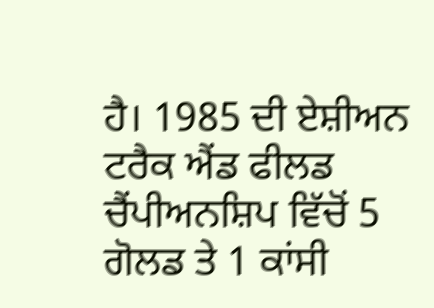ਹੈ। 1985 ਦੀ ਏਸ਼ੀਅਨ ਟਰੈਕ ਐਂਡ ਫੀਲਡ ਚੈਂਪੀਅਨਸ਼ਿਪ ਵਿੱਚੋਂ 5 ਗੋਲਡ ਤੇ 1 ਕਾਂਸੀ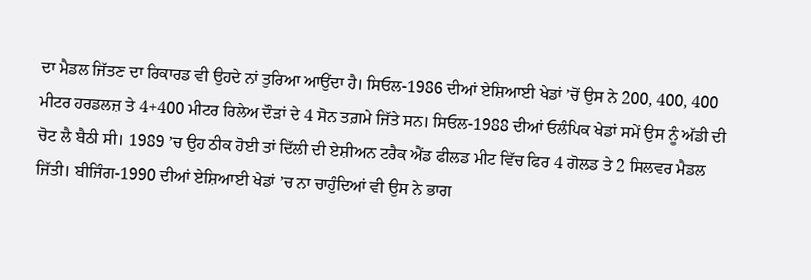ਦਾ ਮੈਡਲ ਜਿੱਤਣ ਦਾ ਰਿਕਾਰਡ ਵੀ ਉਹਦੇ ਨਾਂ ਤੁਰਿਆ ਆਉਂਦਾ ਹੈ। ਸਿਓਲ-1986 ਦੀਆਂ ਏਸ਼ਿਆਈ ਖੇਡਾਂ ’ਚੋਂ ਉਸ ਨੇ 200, 400, 400 ਮੀਟਰ ਹਰਡਲਜ਼ ਤੇ 4+400 ਮੀਟਰ ਰਿਲੇਅ ਦੌੜਾਂ ਦੇ 4 ਸੋਨ ਤਗ਼ਮੇ ਜਿੱਤੇ ਸਨ। ਸਿਓਲ-1988 ਦੀਆਂ ਓਲੰਪਿਕ ਖੇਡਾਂ ਸਮੇਂ ਉਸ ਨੂੰ ਅੱਡੀ ਦੀ ਚੋਟ ਲੈ ਬੈਠੀ ਸੀ। 1989 ’ਚ ਉਹ ਠੀਕ ਹੋਈ ਤਾਂ ਦਿੱਲੀ ਦੀ ਏਸ਼ੀਅਨ ਟਰੈਕ ਐਂਡ ਫੀਲਡ ਮੀਟ ਵਿੱਚ ਫਿਰ 4 ਗੋਲਡ ਤੇ 2 ਸਿਲਵਰ ਮੈਡਲ ਜਿੱਤੀ। ਬੀਜਿੰਗ-1990 ਦੀਆਂ ਏਸ਼ਿਆਈ ਖੇਡਾਂ ’ਚ ਨਾ ਚਾਹੁੰਦਿਆਂ ਵੀ ਉਸ ਨੇ ਭਾਗ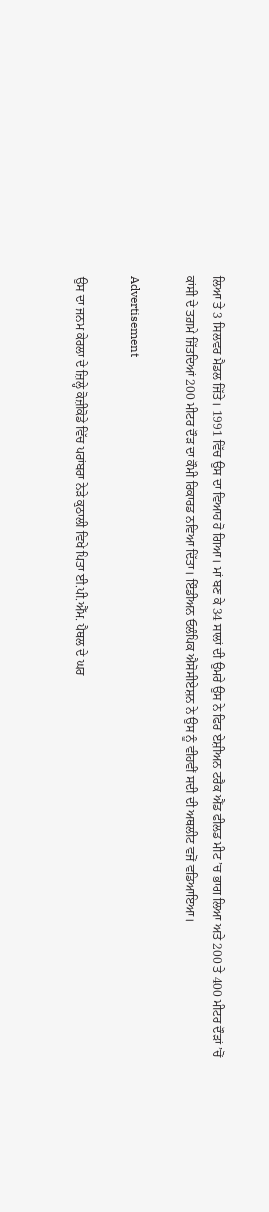ਲਿਆ ਤੇ 3 ਸਿਲਵਰ ਮੈਡਲ ਜਿੱਤੇ। 1991 ਵਿੱਚ ਉਸ ਦਾ ਵਿਆਹ ਹੋ ਗਿਆ। ਮਾਂ ਬਣ ਕੇ 34 ਸਾਲਾਂ ਦੀ ਉਮਰੇ ਉਸ ਨੇ ਫਿਰ ਏਸ਼ੀਅਨ ਟਰੈਕ ਐਂਡ ਫੀਲਡ ਮੀਟ ’ਚ ਭਾਗ ਲਿਆ ਅਤੇ 200 ਤੇ 400 ਮੀਟਰ ਦੌੜਾਂ ’ਚੋਂ ਕਾਂਸੀ ਦੇ ਤਗ਼ਮੇ ਜਿੱਤਦਿਆਂ 200 ਮੀਟਰ ਦੌੜ ਦਾ ਕੌਮੀ ਰਿਕਾਰਡ ਨਵਿਆ ਦਿੱਤਾ। ਇੰਡੀਅਨ ਓਲੰਪਿਕ ਐਸੋਸੀਏਸ਼ਨ ਨੇ ਉਸ ਨੂੰ ਵੀਹਵੀਂ ਸਦੀ ਦੀ ਅਥਲੀਟ ਵਜੋਂ ਵਡਿਆਇਆ।

Advertisement

ਉਸ ਦਾ ਜਨਮ ਕੇਰਲਾ ਦੇ ਜ਼ਿਲ੍ਹੇ ਕੋਜ਼ੀਕੋਡੇ ਵਿੱਚ ਪਰਾਂਬਰਾ ਨੇੜੇ ਕੁਠਾਲੀ ਵਿਖੇ ਪਿਤਾ ਈ.ਪੀ.ਐੱਮ. ਪੈਥਲ ਦੇ ਘਰ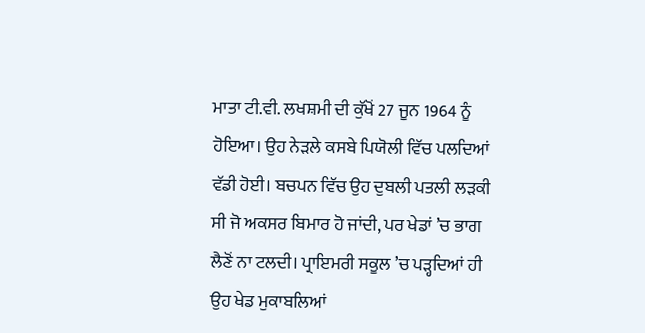ਮਾਤਾ ਟੀ.ਵੀ. ਲਖਸ਼ਮੀ ਦੀ ਕੁੱਖੋਂ 27 ਜੂਨ 1964 ਨੂੰ ਹੋਇਆ। ਉਹ ਨੇੜਲੇ ਕਸਬੇ ਪਿਯੋਲੀ ਵਿੱਚ ਪਲਦਿਆਂ ਵੱਡੀ ਹੋਈ। ਬਚਪਨ ਵਿੱਚ ਉਹ ਦੁਬਲੀ ਪਤਲੀ ਲੜਕੀ ਸੀ ਜੋ ਅਕਸਰ ਬਿਮਾਰ ਹੋ ਜਾਂਦੀ, ਪਰ ਖੇਡਾਂ ’ਚ ਭਾਗ ਲੈਣੋਂ ਨਾ ਟਲਦੀ। ਪ੍ਰਾਇਮਰੀ ਸਕੂਲ ’ਚ ਪੜ੍ਹਦਿਆਂ ਹੀ ਉਹ ਖੇਡ ਮੁਕਾਬਲਿਆਂ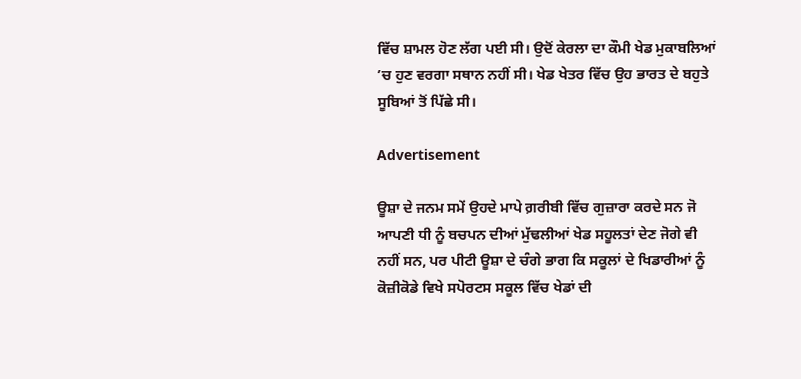ਵਿੱਚ ਸ਼ਾਮਲ ਹੋਣ ਲੱਗ ਪਈ ਸੀ। ਉਦੋਂ ਕੇਰਲਾ ਦਾ ਕੌਮੀ ਖੇਡ ਮੁਕਾਬਲਿਆਂ ’ਚ ਹੁਣ ਵਰਗਾ ਸਥਾਨ ਨਹੀਂ ਸੀ। ਖੇਡ ਖੇਤਰ ਵਿੱਚ ਉਹ ਭਾਰਤ ਦੇ ਬਹੁਤੇ ਸੂਬਿਆਂ ਤੋਂ ਪਿੱਛੇ ਸੀ।

Advertisement

ਊਸ਼ਾ ਦੇ ਜਨਮ ਸਮੇਂ ਉਹਦੇ ਮਾਪੇ ਗ਼ਰੀਬੀ ਵਿੱਚ ਗੁਜ਼ਾਰਾ ਕਰਦੇ ਸਨ ਜੋ ਆਪਣੀ ਧੀ ਨੂੰ ਬਚਪਨ ਦੀਆਂ ਮੁੱਢਲੀਆਂ ਖੇਡ ਸਹੂਲਤਾਂ ਦੇਣ ਜੋਗੇ ਵੀ ਨਹੀਂ ਸਨ, ਪਰ ਪੀਟੀ ਊਸ਼ਾ ਦੇ ਚੰਗੇ ਭਾਗ ਕਿ ਸਕੂਲਾਂ ਦੇ ਖਿਡਾਰੀਆਂ ਨੂੰ ਕੋਜ਼ੀਕੋਡੇ ਵਿਖੇ ਸਪੋਰਟਸ ਸਕੂਲ ਵਿੱਚ ਖੇਡਾਂ ਦੀ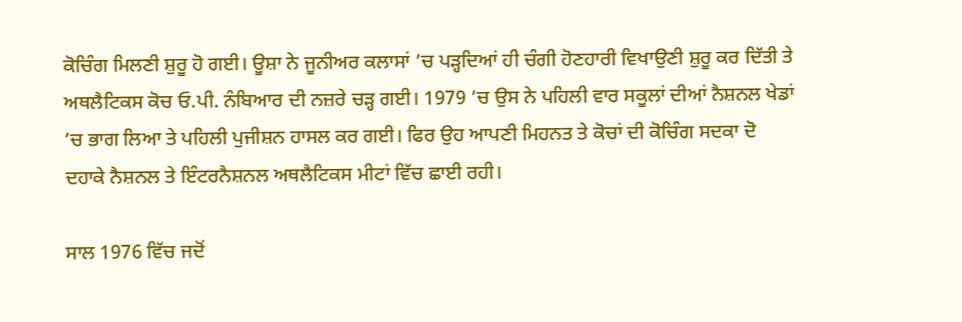ਕੋਚਿੰਗ ਮਿਲਣੀ ਸ਼ੁਰੂ ਹੋ ਗਈ। ਊਸ਼ਾ ਨੇ ਜੂਨੀਅਰ ਕਲਾਸਾਂ ’ਚ ਪੜ੍ਹਦਿਆਂ ਹੀ ਚੰਗੀ ਹੋਣਹਾਰੀ ਵਿਖਾਉਣੀ ਸ਼ੁਰੂ ਕਰ ਦਿੱਤੀ ਤੇ ਅਥਲੈਟਿਕਸ ਕੋਚ ਓ.ਪੀ. ਨੰਬਿਆਰ ਦੀ ਨਜ਼ਰੇ ਚੜ੍ਹ ਗਈ। 1979 ’ਚ ਉਸ ਨੇ ਪਹਿਲੀ ਵਾਰ ਸਕੂਲਾਂ ਦੀਆਂ ਨੈਸ਼ਨਲ ਖੇਡਾਂ ’ਚ ਭਾਗ ਲਿਆ ਤੇ ਪਹਿਲੀ ਪੁਜੀਸ਼ਨ ਹਾਸਲ ਕਰ ਗਈ। ਫਿਰ ਉਹ ਆਪਣੀ ਮਿਹਨਤ ਤੇ ਕੋਚਾਂ ਦੀ ਕੋਚਿੰਗ ਸਦਕਾ ਦੋ ਦਹਾਕੇ ਨੈਸ਼ਨਲ ਤੇ ਇੰਟਰਨੈਸ਼ਨਲ ਅਥਲੈਟਿਕਸ ਮੀਟਾਂ ਵਿੱਚ ਛਾਈ ਰਹੀ।

ਸਾਲ 1976 ਵਿੱਚ ਜਦੋਂ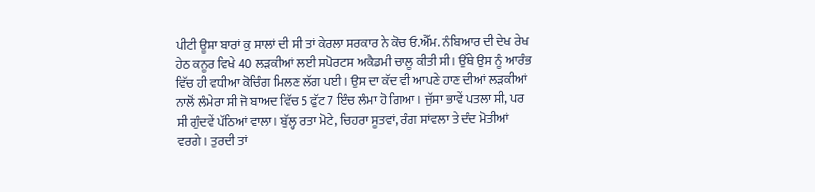ਪੀਟੀ ਊਸ਼ਾ ਬਾਰਾਂ ਕੁ ਸਾਲਾਂ ਦੀ ਸੀ ਤਾਂ ਕੇਰਲਾ ਸਰਕਾਰ ਨੇ ਕੋਚ ਓ.ਐੱਮ. ਨੰਬਿਆਰ ਦੀ ਦੇਖ ਰੇਖ ਹੇਠ ਕਨੂਰ ਵਿਖੇ 40 ਲੜਕੀਆਂ ਲਈ ਸਪੋਰਟਸ ਅਕੈਡਮੀ ਚਾਲੂ ਕੀਤੀ ਸੀ। ਉੱਥੇ ਉਸ ਨੂੰ ਆਰੰਭ ਵਿੱਚ ਹੀ ਵਧੀਆ ਕੋਚਿੰਗ ਮਿਲਣ ਲੱਗ ਪਈ। ਉਸ ਦਾ ਕੱਦ ਵੀ ਆਪਣੇ ਹਾਣ ਦੀਆਂ ਲੜਕੀਆਂ ਨਾਲੋਂ ਲੰਮੇਰਾ ਸੀ ਜੋ ਬਾਅਦ ਵਿੱਚ 5 ਫੁੱਟ 7 ਇੰਚ ਲੰਮਾ ਹੋ ਗਿਆ। ਜੁੱਸਾ ਭਾਵੇਂ ਪਤਲਾ ਸੀ, ਪਰ ਸੀ ਗੁੰਦਵੇਂ ਪੱਠਿਆਂ ਵਾਲਾ। ਬੁੱਲ੍ਹ ਰਤਾ ਮੋਟੇ, ਚਿਹਰਾ ਸੂਤਵਾਂ, ਰੰਗ ਸਾਂਵਲਾ ਤੇ ਦੰਦ ਮੋਤੀਆਂ ਵਰਗੇ। ਤੁਰਦੀ ਤਾਂ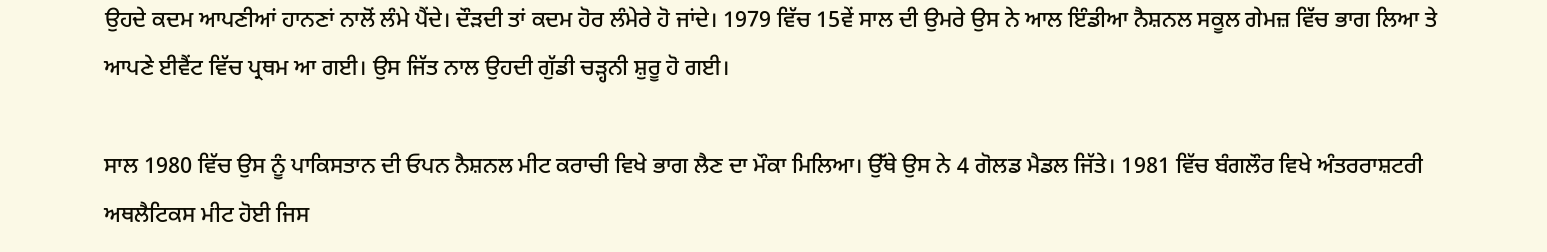ਉਹਦੇ ਕਦਮ ਆਪਣੀਆਂ ਹਾਨਣਾਂ ਨਾਲੋਂ ਲੰਮੇ ਪੈਂਦੇ। ਦੌੜਦੀ ਤਾਂ ਕਦਮ ਹੋਰ ਲੰਮੇਰੇ ਹੋ ਜਾਂਦੇ। 1979 ਵਿੱਚ 15ਵੇਂ ਸਾਲ ਦੀ ਉਮਰੇ ਉਸ ਨੇ ਆਲ ਇੰਡੀਆ ਨੈਸ਼ਨਲ ਸਕੂਲ ਗੇਮਜ਼ ਵਿੱਚ ਭਾਗ ਲਿਆ ਤੇ ਆਪਣੇ ਈਵੈਂਟ ਵਿੱਚ ਪ੍ਰਥਮ ਆ ਗਈ। ਉਸ ਜਿੱਤ ਨਾਲ ਉਹਦੀ ਗੁੱਡੀ ਚੜ੍ਹਨੀ ਸ਼ੁਰੂ ਹੋ ਗਈ।

ਸਾਲ 1980 ਵਿੱਚ ਉਸ ਨੂੰ ਪਾਕਿਸਤਾਨ ਦੀ ਓਪਨ ਨੈਸ਼ਨਲ ਮੀਟ ਕਰਾਚੀ ਵਿਖੇ ਭਾਗ ਲੈਣ ਦਾ ਮੌਕਾ ਮਿਲਿਆ। ਉੱਥੇ ਉਸ ਨੇ 4 ਗੋਲਡ ਮੈਡਲ ਜਿੱਤੇ। 1981 ਵਿੱਚ ਬੰਗਲੌਰ ਵਿਖੇ ਅੰਤਰਰਾਸ਼ਟਰੀ ਅਥਲੈਟਿਕਸ ਮੀਟ ਹੋਈ ਜਿਸ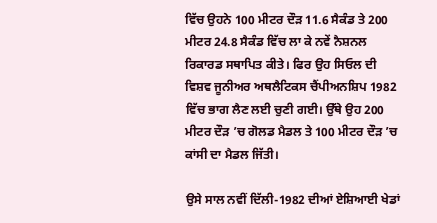ਵਿੱਚ ਉਹਨੇ 100 ਮੀਟਰ ਦੌੜ 11.6 ਸੈਕੰਡ ਤੇ 200 ਮੀਟਰ 24.8 ਸੈਕੰਡ ਵਿੱਚ ਲਾ ਕੇ ਨਵੇਂ ਨੈਸ਼ਨਲ ਰਿਕਾਰਡ ਸਥਾਪਿਤ ਕੀਤੇ। ਫਿਰ ਉਹ ਸਿਓਲ ਦੀ ਵਿਸ਼ਵ ਜੂਨੀਅਰ ਅਥਲੈਟਿਕਸ ਚੈਂਪੀਅਨਸ਼ਿਪ 1982 ਵਿੱਚ ਭਾਗ ਲੈਣ ਲਈ ਚੁਣੀ ਗਈ। ਉੱਥੇ ਉਹ 200 ਮੀਟਰ ਦੌੜ ’ਚ ਗੋਲਡ ਮੈਡਲ ਤੇ 100 ਮੀਟਰ ਦੌੜ ’ਚ ਕਾਂਸੀ ਦਾ ਮੈਡਲ ਜਿੱਤੀ।

ਉਸੇ ਸਾਲ ਨਵੀਂ ਦਿੱਲੀ-1982 ਦੀਆਂ ਏਸ਼ਿਆਈ ਖੇਡਾਂ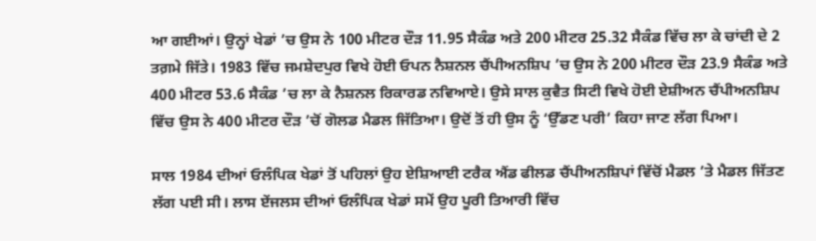ਆ ਗਈਆਂ। ਉਨ੍ਹਾਂ ਖੇਡਾਂ ’ਚ ਉਸ ਨੇ 100 ਮੀਟਰ ਦੌੜ 11.95 ਸੈਕੰਡ ਅਤੇ 200 ਮੀਟਰ 25.32 ਸੈਕੰਡ ਵਿੱਚ ਲਾ ਕੇ ਚਾਂਦੀ ਦੇ 2 ਤਗ਼ਮੇ ਜਿੱਤੇ। 1983 ਵਿੱਚ ਜਮਸ਼ੇਦਪੁਰ ਵਿਖੇ ਹੋਈ ਓਪਨ ਨੈਸ਼ਨਲ ਚੈਂਪੀਅਨਸ਼ਿਪ ’ਚ ਉਸ ਨੇ 200 ਮੀਟਰ ਦੌੜ 23.9 ਸੈਕੰਡ ਅਤੇ 400 ਮੀਟਰ 53.6 ਸੈਕੰਡ ’ਚ ਲਾ ਕੇ ਨੈਸ਼ਨਲ ਰਿਕਾਰਡ ਨਵਿਆਏ। ਉਸੇ ਸਾਲ ਕੁਵੈਤ ਸਿਟੀ ਵਿਖੇ ਹੋਈ ਏਸ਼ੀਅਨ ਚੈਂਪੀਅਨਸ਼ਿਪ ਵਿੱਚ ਉਸ ਨੇ 400 ਮੀਟਰ ਦੌੜ ’ਚੋਂ ਗੋਲਡ ਮੈਡਲ ਜਿੱਤਿਆ। ਉਦੋਂ ਤੋਂ ਹੀ ਉਸ ਨੂੰ ‘ਉੱਡਣ ਪਰੀ’ ਕਿਹਾ ਜਾਣ ਲੱਗ ਪਿਆ।

ਸਾਲ 1984 ਦੀਆਂ ਓਲੰਪਿਕ ਖੇਡਾਂ ਤੋਂ ਪਹਿਲਾਂ ਉਹ ਏਸ਼ਿਆਈ ਟਰੈਕ ਐਂਡ ਫੀਲਡ ਚੈਂਪੀਅਨਸ਼ਿਪਾਂ ਵਿੱਚੋਂ ਮੈਡਲ ’ਤੇ ਮੈਡਲ ਜਿੱਤਣ ਲੱਗ ਪਈ ਸੀ। ਲਾਸ ਏਂਜਲਸ ਦੀਆਂ ਓਲੰਪਿਕ ਖੇਡਾਂ ਸਮੇਂ ਉਹ ਪੂਰੀ ਤਿਆਰੀ ਵਿੱਚ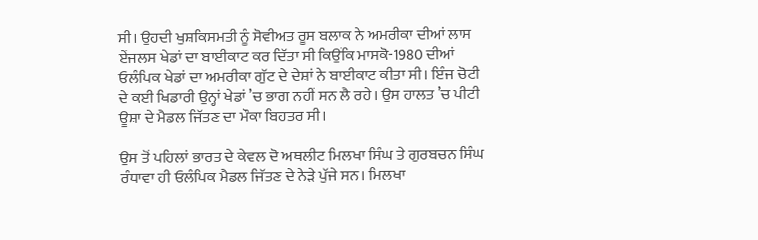ਸੀ। ਉਹਦੀ ਖੁਸ਼ਕਿਸਮਤੀ ਨੂੰ ਸੋਵੀਅਤ ਰੂਸ ਬਲਾਕ ਨੇ ਅਮਰੀਕਾ ਦੀਆਂ ਲਾਸ ਏਂਜਲਸ ਖੇਡਾਂ ਦਾ ਬਾਈਕਾਟ ਕਰ ਦਿੱਤਾ ਸੀ ਕਿਉਂਕਿ ਮਾਸਕੋ-1980 ਦੀਆਂ ਓਲੰਪਿਕ ਖੇਡਾਂ ਦਾ ਅਮਰੀਕਾ ਗੁੱਟ ਦੇ ਦੇਸ਼ਾਂ ਨੇ ਬਾਈਕਾਟ ਕੀਤਾ ਸੀ। ਇੰਜ ਚੋਟੀ ਦੇ ਕਈ ਖਿਡਾਰੀ ਉਨ੍ਹਾਂ ਖੇਡਾਂ ’ਚ ਭਾਗ ਨਹੀਂ ਸਨ ਲੈ ਰਹੇ। ਉਸ ਹਾਲਤ ’ਚ ਪੀਟੀ ਊਸ਼ਾ ਦੇ ਮੈਡਲ ਜਿੱਤਣ ਦਾ ਮੌਕਾ ਬਿਹਤਰ ਸੀ।

ਉਸ ਤੋਂ ਪਹਿਲਾਂ ਭਾਰਤ ਦੇ ਕੇਵਲ ਦੋ ਅਥਲੀਟ ਮਿਲਖਾ ਸਿੰਘ ਤੇ ਗੁਰਬਚਨ ਸਿੰਘ ਰੰਧਾਵਾ ਹੀ ਓਲੰਪਿਕ ਮੈਡਲ ਜਿੱਤਣ ਦੇ ਨੇੜੇ ਪੁੱਜੇ ਸਨ। ਮਿਲਖਾ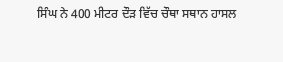ਸਿੰਘ ਨੇ 400 ਮੀਟਰ ਦੌੜ ਵਿੱਚ ਚੌਥਾ ਸਥਾਨ ਹਾਸਲ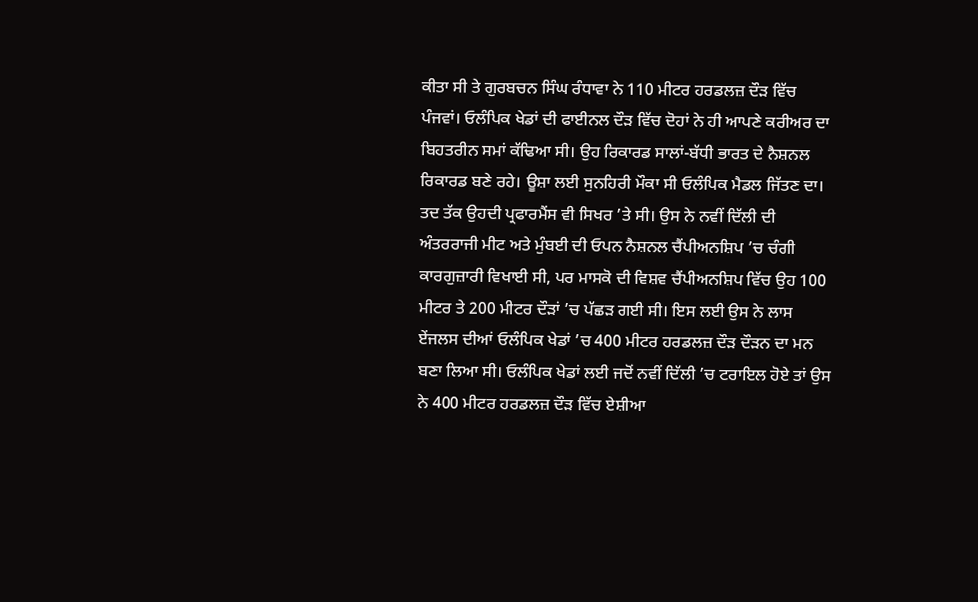ਕੀਤਾ ਸੀ ਤੇ ਗੁਰਬਚਨ ਸਿੰਘ ਰੰਧਾਵਾ ਨੇ 110 ਮੀਟਰ ਹਰਡਲਜ਼ ਦੌੜ ਵਿੱਚ ਪੰਜਵਾਂ। ਓਲੰਪਿਕ ਖੇਡਾਂ ਦੀ ਫਾਈਨਲ ਦੌੜ ਵਿੱਚ ਦੋਹਾਂ ਨੇ ਹੀ ਆਪਣੇ ਕਰੀਅਰ ਦਾ ਬਿਹਤਰੀਨ ਸਮਾਂ ਕੱਢਿਆ ਸੀ। ਉਹ ਰਿਕਾਰਡ ਸਾਲਾਂ-ਬੱਧੀ ਭਾਰਤ ਦੇ ਨੈਸ਼ਨਲ ਰਿਕਾਰਡ ਬਣੇ ਰਹੇ। ਊਸ਼ਾ ਲਈ ਸੁਨਹਿਰੀ ਮੌਕਾ ਸੀ ਓਲੰਪਿਕ ਮੈਡਲ ਜਿੱਤਣ ਦਾ। ਤਦ ਤੱਕ ਉਹਦੀ ਪ੍ਰਫਾਰਮੈਂਸ ਵੀ ਸਿਖਰ ’ਤੇ ਸੀ। ਉਸ ਨੇ ਨਵੀਂ ਦਿੱਲੀ ਦੀ ਅੰਤਰਰਾਜੀ ਮੀਟ ਅਤੇ ਮੁੰਬਈ ਦੀ ਓਪਨ ਨੈਸ਼ਨਲ ਚੈਂਪੀਅਨਸ਼ਿਪ ’ਚ ਚੰਗੀ ਕਾਰਗੁਜ਼ਾਰੀ ਵਿਖਾਈ ਸੀ, ਪਰ ਮਾਸਕੋ ਦੀ ਵਿਸ਼ਵ ਚੈਂਪੀਅਨਸ਼ਿਪ ਵਿੱਚ ਉਹ 100 ਮੀਟਰ ਤੇ 200 ਮੀਟਰ ਦੌੜਾਂ ’ਚ ਪੱਛੜ ਗਈ ਸੀ। ਇਸ ਲਈ ਉਸ ਨੇ ਲਾਸ ਏਂਜਲਸ ਦੀਆਂ ਓਲੰਪਿਕ ਖੇਡਾਂ ’ਚ 400 ਮੀਟਰ ਹਰਡਲਜ਼ ਦੌੜ ਦੌੜਨ ਦਾ ਮਨ ਬਣਾ ਲਿਆ ਸੀ। ਓਲੰਪਿਕ ਖੇਡਾਂ ਲਈ ਜਦੋਂ ਨਵੀਂ ਦਿੱਲੀ ’ਚ ਟਰਾਇਲ ਹੋਏ ਤਾਂ ਉਸ ਨੇ 400 ਮੀਟਰ ਹਰਡਲਜ਼ ਦੌੜ ਵਿੱਚ ਏਸ਼ੀਆ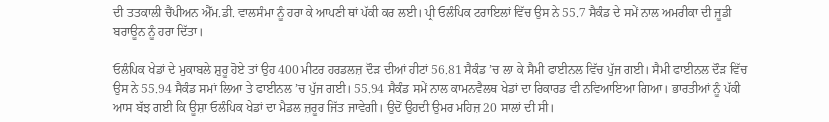ਦੀ ਤਤਕਾਲੀ ਚੈਂਪੀਅਨ ਐੱਮ.ਡੀ. ਵਾਲਸੰਮਾ ਨੂੰ ਹਰਾ ਕੇ ਆਪਣੀ ਥਾਂ ਪੱਕੀ ਕਰ ਲਈ। ਪ੍ਰੀ ਓਲੰਪਿਕ ਟਰਾਇਲਾਂ ਵਿੱਚ ਉਸ ਨੇ 55.7 ਸੈਕੰਡ ਦੇ ਸਮੇਂ ਨਾਲ ਅਮਰੀਕਾ ਦੀ ਜੂਡੀ ਬਰਾਊਨ ਨੂੰ ਹਰਾ ਦਿੱਤਾ।

ਓਲੰਪਿਕ ਖੇਡਾਂ ਦੇ ਮੁਕਾਬਲੇ ਸ਼ੁਰੂ ਹੋਏ ਤਾਂ ਉਹ 400 ਮੀਟਰ ਹਰਡਲਜ਼ ਦੌੜ ਦੀਆਂ ਹੀਟਾਂ 56.81 ਸੈਕੰਡ ’ਚ ਲਾ ਕੇ ਸੈਮੀ ਫਾਈਨਲ ਵਿੱਚ ਪੁੱਜ ਗਈ। ਸੈਮੀ ਫਾਈਨਲ ਦੌੜ ਵਿੱਚ ਉਸ ਨੇ 55.94 ਸੈਕੰਡ ਸਮਾਂ ਲਿਆ ਤੇ ਫਾਈਨਲ ’ਚ ਪੁੱਜ ਗਈ। 55.94 ਸੈਕੰਡ ਸਮੇਂ ਨਾਲ ਕਾਮਨਵੈਲਥ ਖੇਡਾਂ ਦਾ ਰਿਕਾਰਡ ਵੀ ਨਵਿਆਇਆ ਗਿਆ। ਭਾਰਤੀਆਂ ਨੂੰ ਪੱਕੀ ਆਸ ਬੱਝ ਗਈ ਕਿ ਊਸ਼ਾ ਓਲੰਪਿਕ ਖੇਡਾਂ ਦਾ ਮੈਡਲ ਜ਼ਰੂਰ ਜਿੱਤ ਜਾਵੇਗੀ। ਉਦੋਂ ਉਹਦੀ ਉਮਰ ਮਹਿਜ਼ 20 ਸਾਲਾਂ ਦੀ ਸੀ।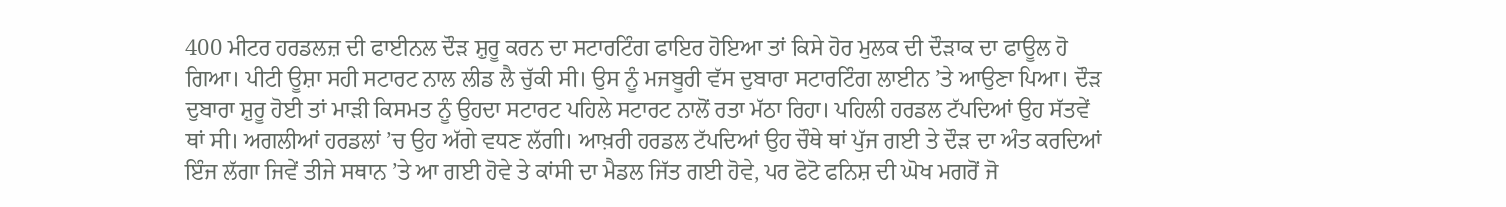400 ਮੀਟਰ ਹਰਡਲਜ਼ ਦੀ ਫਾਈਨਲ ਦੌੜ ਸ਼ੁਰੂ ਕਰਨ ਦਾ ਸਟਾਰਟਿੰਗ ਫਾਇਰ ਹੋਇਆ ਤਾਂ ਕਿਸੇ ਹੋਰ ਮੁਲਕ ਦੀ ਦੌੜਾਕ ਦਾ ਫਾਊਲ ਹੋ ਗਿਆ। ਪੀਟੀ ਊਸ਼ਾ ਸਹੀ ਸਟਾਰਟ ਨਾਲ ਲੀਡ ਲੈ ਚੁੱਕੀ ਸੀ। ਉਸ ਨੂੰ ਮਜਬੂਰੀ ਵੱਸ ਦੁਬਾਰਾ ਸਟਾਰਟਿੰਗ ਲਾਈਨ ’ਤੇ ਆਉਣਾ ਪਿਆ। ਦੌੜ ਦੁਬਾਰਾ ਸ਼ੁਰੂ ਹੋਈ ਤਾਂ ਮਾੜੀ ਕਿਸਮਤ ਨੂੰ ਉਹਦਾ ਸਟਾਰਟ ਪਹਿਲੇ ਸਟਾਰਟ ਨਾਲੋਂ ਰਤਾ ਮੱਠਾ ਰਿਹਾ। ਪਹਿਲੀ ਹਰਡਲ ਟੱਪਦਿਆਂ ਉਹ ਸੱਤਵੇਂ ਥਾਂ ਸੀ। ਅਗਲੀਆਂ ਹਰਡਲਾਂ ’ਚ ਉਹ ਅੱਗੇ ਵਧਣ ਲੱਗੀ। ਆਖ਼ਰੀ ਹਰਡਲ ਟੱਪਦਿਆਂ ਉਹ ਚੌਥੇ ਥਾਂ ਪੁੱਜ ਗਈ ਤੇ ਦੌੜ ਦਾ ਅੰਤ ਕਰਦਿਆਂ ਇੰਜ ਲੱਗਾ ਜਿਵੇਂ ਤੀਜੇ ਸਥਾਨ ’ਤੇ ਆ ਗਈ ਹੋਵੇ ਤੇ ਕਾਂਸੀ ਦਾ ਮੈਡਲ ਜਿੱਤ ਗਈ ਹੋਵੇ, ਪਰ ਫੋਟੋ ਫਨਿਸ਼ ਦੀ ਘੋਖ ਮਗਰੋਂ ਜੋ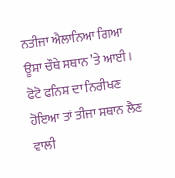ਨਤੀਜਾ ਐਲਾਨਿਆ ਗਿਆ ਊਸ਼ਾ ਚੌਥੇ ਸਥਾਨ ’ਤੇ ਆਈ। ਫੋਟੋ ਫਨਿਸ਼ ਦਾ ਨਿਰੀਖਣ ਹੋਇਆ ਤਾਂ ਤੀਜਾ ਸਥਾਨ ਲੈਣ ਵਾਲੀ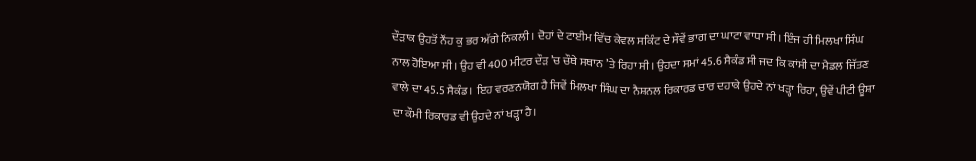ਦੌੜਾਕ ਉਹਤੋਂ ਨੌਂਹ ਕੁ ਭਰ ਅੱਗੇ ਨਿਕਲੀ। ਦੋਹਾਂ ਦੇ ਟਾਈਮ ਵਿੱਚ ਕੇਵਲ ਸਕਿੰਟ ਦੇ ਸੌਵੇਂ ਭਾਗ ਦਾ ਘਾਟਾ ਵਾਧਾ ਸੀ। ਇੰਜ ਹੀ ਮਿਲਖਾ ਸਿੰਘ ਨਾਲ ਹੋਇਆ ਸੀ। ਉਹ ਵੀ 400 ਮੀਟਰ ਦੌੜ ’ਚ ਚੌਥੇ ਸਥਾਨ ’ਤੇ ਰਿਹਾ ਸੀ। ਉਹਦਾ ਸਮਾਂ 45.6 ਸੈਕੰਡ ਸੀ ਜਦ ਕਿ ਕਾਂਸੀ ਦਾ ਮੈਡਲ ਜਿੱਤਣ ਵਾਲੇ ਦਾ 45.5 ਸੈਕੰਡ। ਇਹ ਵਰਣਨਯੋਗ ਹੈ ਜਿਵੇਂ ਮਿਲਖਾ ਸਿੰਘ ਦਾ ਨੈਸ਼ਨਲ ਰਿਕਾਰਡ ਚਾਰ ਦਹਾਕੇ ਉਹਦੇ ਨਾਂ ਖੜ੍ਹਾ ਰਿਹਾ, ਉਵੇਂ ਪੀਟੀ ਊਸ਼ਾ ਦਾ ਕੌਮੀ ਰਿਕਾਰਡ ਵੀ ਉਹਦੇ ਨਾਂ ਖੜ੍ਹਾ ਹੈ।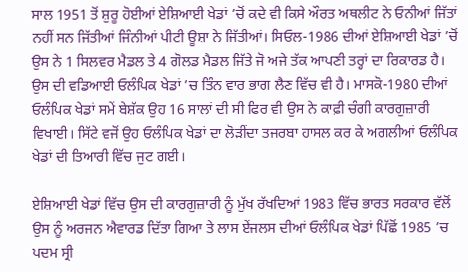ਸਾਲ 1951 ਤੋਂ ਸ਼ੁਰੂ ਹੋਈਆਂ ਏਸ਼ਿਆਈ ਖੇਡਾਂ ’ਚੋਂ ਕਦੇ ਵੀ ਕਿਸੇ ਔਰਤ ਅਥਲੀਟ ਨੇ ਓਨੀਆਂ ਜਿੱਤਾਂ ਨਹੀਂ ਸਨ ਜਿੱਤੀਆਂ ਜਿੰਨੀਆਂ ਪੀਟੀ ਊਸ਼ਾ ਨੇ ਜਿੱਤੀਆਂ। ਸਿਓਲ-1986 ਦੀਆਂ ਏਸ਼ਿਆਈ ਖੇਡਾਂ ’ਚੋਂ ਉਸ ਨੇ 1 ਸਿਲਵਰ ਮੈਡਲ ਤੇ 4 ਗੋਲਡ ਮੈਡਲ ਜਿੱਤੇ ਜੋ ਅਜੇ ਤੱਕ ਆਪਣੀ ਤਰ੍ਹਾਂ ਦਾ ਰਿਕਾਰਡ ਹੈ। ਉਸ ਦੀ ਵਡਿਆਈ ਓਲੰਪਿਕ ਖੇਡਾਂ ’ਚ ਤਿੰਨ ਵਾਰ ਭਾਗ ਲੈਣ ਵਿੱਚ ਵੀ ਹੈ। ਮਾਸਕੋ-1980 ਦੀਆਂ ਓਲੰਪਿਕ ਖੇਡਾਂ ਸਮੇਂ ਬੇਸ਼ੱਕ ਉਹ 16 ਸਾਲਾਂ ਦੀ ਸੀ ਫਿਰ ਵੀ ਉਸ ਨੇ ਕਾਫ਼ੀ ਚੰਗੀ ਕਾਰਗੁਜ਼ਾਰੀ ਵਿਖਾਈ। ਸਿੱਟੇ ਵਜੋਂ ਉਹ ਓਲੰਪਿਕ ਖੇਡਾਂ ਦਾ ਲੋੜੀਂਦਾ ਤਜਰਬਾ ਹਾਸਲ ਕਰ ਕੇ ਅਗਲੀਆਂ ਓਲੰਪਿਕ ਖੇਡਾਂ ਦੀ ਤਿਆਰੀ ਵਿੱਚ ਜੁਟ ਗਈ।

ਏਸ਼ਿਆਈ ਖੇਡਾਂ ਵਿੱਚ ਉਸ ਦੀ ਕਾਰਗੁਜ਼ਾਰੀ ਨੂੰ ਮੁੱਖ ਰੱਖਦਿਆਂ 1983 ਵਿੱਚ ਭਾਰਤ ਸਰਕਾਰ ਵੱਲੋਂ ਉਸ ਨੂੰ ਅਰਜਨ ਐਵਾਰਡ ਦਿੱਤਾ ਗਿਆ ਤੇ ਲਾਸ ਏਂਜਲਸ ਦੀਆਂ ਓਲੰਪਿਕ ਖੇਡਾਂ ਪਿੱਛੋਂ 1985 ’ਚ ਪਦਮ ਸ੍ਰੀ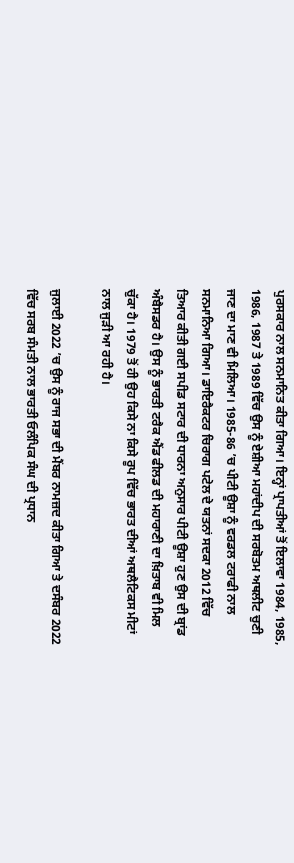ਪੁਰਸਕਾਰ ਨਾਲ ਸਨਮਾਨਿਤ ਕੀਤਾ ਗਿਆ। ਇਨ੍ਹਾਂ ਪ੍ਰਾਪਤੀਆਂ ਤੋਂ ਇਲਾਵਾ 1984, 1985, 1986, 1987 ਤੇ 1989 ਵਿੱਚ ਉਸ ਨੂੰ ਏਸ਼ੀਆ ਮਹਾਂਦੀਪ ਦੀ ਸਰਬੋਤਮ ਅਥਲੀਟ ਚੁਣੀ ਜਾਣ ਦਾ ਮਾਣ ਵੀ ਮਿਲਿਆ। 1985-86 ’ਚ ਪੀਟੀ ਊਸ਼ਾ ਨੂੰ ਵਰਡਲ ਟਰਾਫੀ ਨਾਲ ਸਨਮਾਨਿਆ ਗਿਆ। ਡਾਇਰੈਕਟਰ ਚਿਰਾਗ ਪਟੇਲ ਦੇ ਯਤਨਾਂ ਸਦਕਾ 2012 ਵਿੱਚ ਤਿਆਰ ਕੀਤੀ ਗਈ ਸਪੀਡ ਸਟਾਰ ਦੀ ਧਾਰਨਾ ਅਨੁਸਾਰ ਪੀਟੀ ਊਸ਼ਾ ਹੁਣ ਉਸ ਦੀ ਬ੍ਰਾਂਡ ਅੰਬੈਸਡਰ ਹੈ। ਉਸ ਨੂੰ ਭਾਰਤੀ ਟਰੈਕ ਐਂਡ ਫੀਲਡ ਦੀ ਮਹਾਰਾਣੀ ਦਾ ਖ਼ਿਤਾਬ ਵੀ ਮਿਲ ਚੁੱਕਾ ਹੈ। 1979 ਤੋਂ ਹੀ ਉਹ ਕਿਸੇ ਨਾ ਕਿਸੇ ਰੂਪ ਵਿੱਚ ਭਾਰਤ ਦੀਆਂ ਅਥਲੈਟਿਕਸ ਮੀਟਾਂ ਨਾਲ ਜੁੜੀ ਆ ਰਹੀ ਹੈ।

ਜੁਲਾਈ 2022 ’ਚ ਉਸ ਨੂੰ ਰਾਜ ਸਭਾ ਦੀ ਮੈਂਬਰ ਨਾਮਜ਼ਦ ਕੀਤਾ ਗਿਆ ਤੇ ਦਸੰਬਰ 2022 ਵਿੱਚ ਸਰਬ ਸੰਮਤੀ ਨਾਲ ਭਾਰਤੀ ਓਲੰਪਿਕ ਸੰਘ ਦੀ ਪ੍ਰਧਾਨ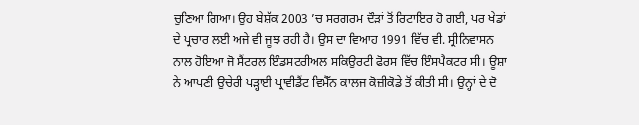ਚੁਣਿਆ ਗਿਆ। ਉਹ ਬੇਸ਼ੱਕ 2003 ’ਚ ਸਰਗਰਮ ਦੌੜਾਂ ਤੋਂ ਰਿਟਾਇਰ ਹੋ ਗਈ, ਪਰ ਖੇਡਾਂ ਦੇ ਪ੍ਰਚਾਰ ਲਈ ਅਜੇ ਵੀ ਜੂਝ ਰਹੀ ਹੈ। ਉਸ ਦਾ ਵਿਆਹ 1991 ਵਿੱਚ ਵੀ. ਸ੍ਰੀਨਿਵਾਸਨ ਨਾਲ ਹੋਇਆ ਜੋ ਸੈਂਟਰਲ ਇੰਡਸਟਰੀਅਲ ਸਕਿਉਰਟੀ ਫੋਰਸ ਵਿੱਚ ਇੰਸਪੈਕਟਰ ਸੀ। ਊਸ਼ਾ ਨੇ ਆਪਣੀ ਉਚੇਰੀ ਪੜ੍ਹਾਈ ਪ੍ਰਾਵੀਡੈਂਟ ਵਿਮੈੱਨ ਕਾਲਜ ਕੋਜ਼ੀਕੋਡੇ ਤੋਂ ਕੀਤੀ ਸੀ। ਉਨ੍ਹਾਂ ਦੇ ਦੋ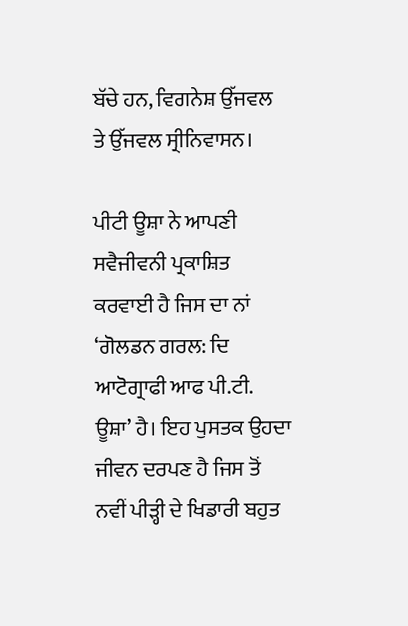ਬੱਚੇ ਹਨ, ਵਿਗਨੇਸ਼ ਉੱਜਵਲ ਤੇ ਉੱਜਵਲ ਸ੍ਰੀਨਿਵਾਸਨ।

ਪੀਟੀ ਊਸ਼ਾ ਨੇ ਆਪਣੀ ਸਵੈਜੀਵਨੀ ਪ੍ਰਕਾਸ਼ਿਤ ਕਰਵਾਈ ਹੈ ਜਿਸ ਦਾ ਨਾਂ ‘ਗੋਲਡਨ ਗਰਲ: ਦਿ ਆਟੋਗ੍ਰਾਫੀ ਆਫ ਪੀ.ਟੀ. ਊਸ਼ਾ’ ਹੈ। ਇਹ ਪੁਸਤਕ ਉਹਦਾ ਜੀਵਨ ਦਰਪਣ ਹੈ ਜਿਸ ਤੋਂ ਨਵੀਂ ਪੀੜ੍ਹੀ ਦੇ ਖਿਡਾਰੀ ਬਹੁਤ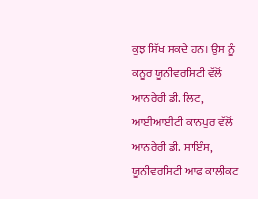ਕੁਝ ਸਿੱਖ ਸਕਦੇ ਹਨ। ਉਸ ਨੂੰ ਕਨੂਰ ਯੂਨੀਵਰਸਿਟੀ ਵੱਲੋਂ ਆਨਰੇਰੀ ਡੀ. ਲਿਟ, ਆਈਆਈਟੀ ਕਾਨਪੁਰ ਵੱਲੋਂ ਆਨਰੇਰੀ ਡੀ. ਸਾਇੰਸ, ਯੂਨੀਵਰਸਿਟੀ ਆਫ ਕਾਲੀਕਟ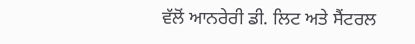ਵੱਲੋਂ ਆਨਰੇਰੀ ਡੀ. ਲਿਟ ਅਤੇ ਸੈਂਟਰਲ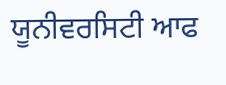ਯੂਨੀਵਰਸਿਟੀ ਆਫ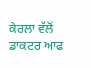ਕੇਰਲਾ ਵੱਲੋਂ ਡਾਕਟਰ ਆਫ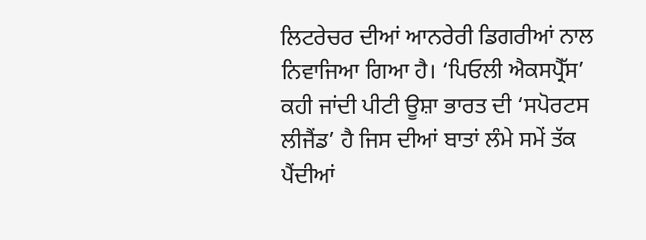ਲਿਟਰੇਚਰ ਦੀਆਂ ਆਨਰੇਰੀ ਡਿਗਰੀਆਂ ਨਾਲ ਨਿਵਾਜਿਆ ਗਿਆ ਹੈ। ‘ਪਿਓਲੀ ਐਕਸਪ੍ਰੈੱਸ’ ਕਹੀ ਜਾਂਦੀ ਪੀਟੀ ਊਸ਼ਾ ਭਾਰਤ ਦੀ ‘ਸਪੋਰਟਸ ਲੀਜੈਂਡ’ ਹੈ ਜਿਸ ਦੀਆਂ ਬਾਤਾਂ ਲੰਮੇ ਸਮੇਂ ਤੱਕ ਪੈਂਦੀਆਂ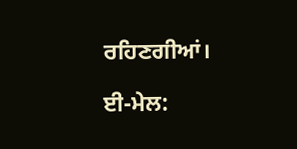ਰਹਿਣਗੀਆਂ।

ਈ-ਮੇਲ: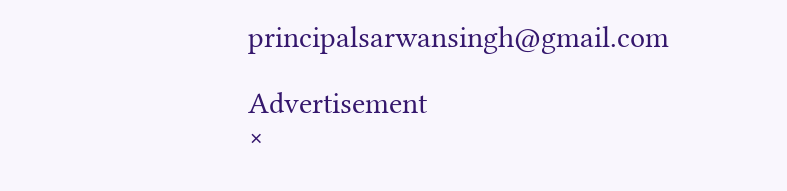principalsarwansingh@gmail.com

Advertisement
×